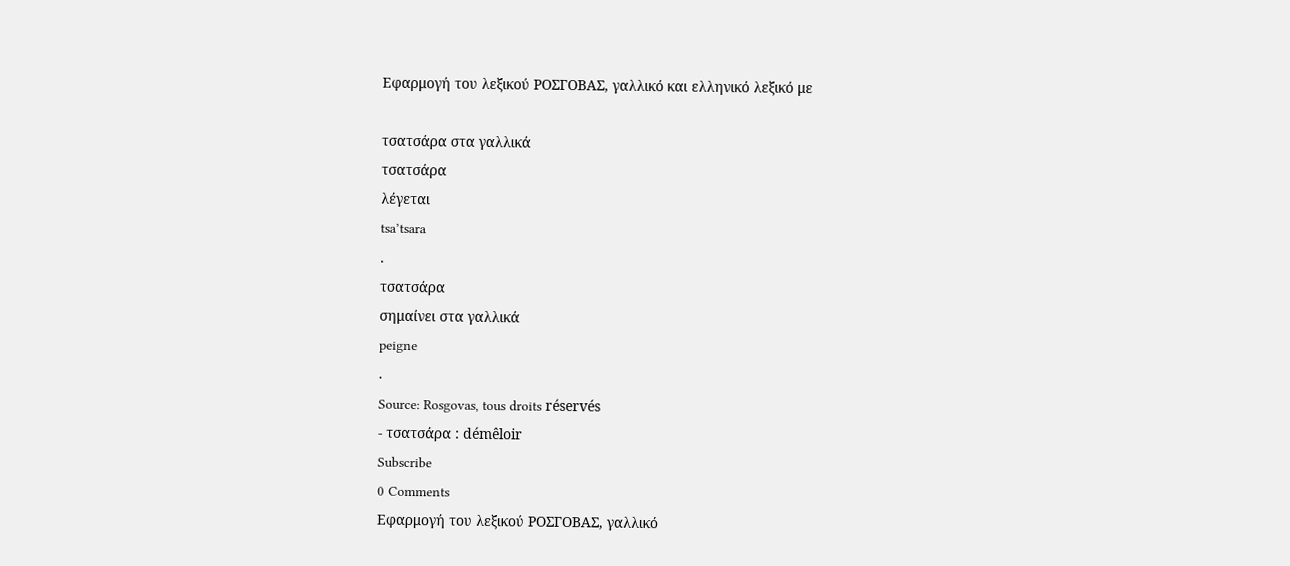Εφαρμογή του λεξικού ΡΟΣΓΟΒΑΣ, γαλλικό και ελληνικό λεξικό με

τσατσάρα στα γαλλικά
τσατσάρα
λέγεται
tsa’tsara
.
τσατσάρα
σημαίνει στα γαλλικά
peigne
.
Source: Rosgovas, tous droits réservés
- τσατσάρα : démêloir
Subscribe
0 Comments
Εφαρμογή του λεξικού ΡΟΣΓΟΒΑΣ, γαλλικό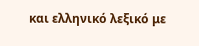και ελληνικό λεξικό με